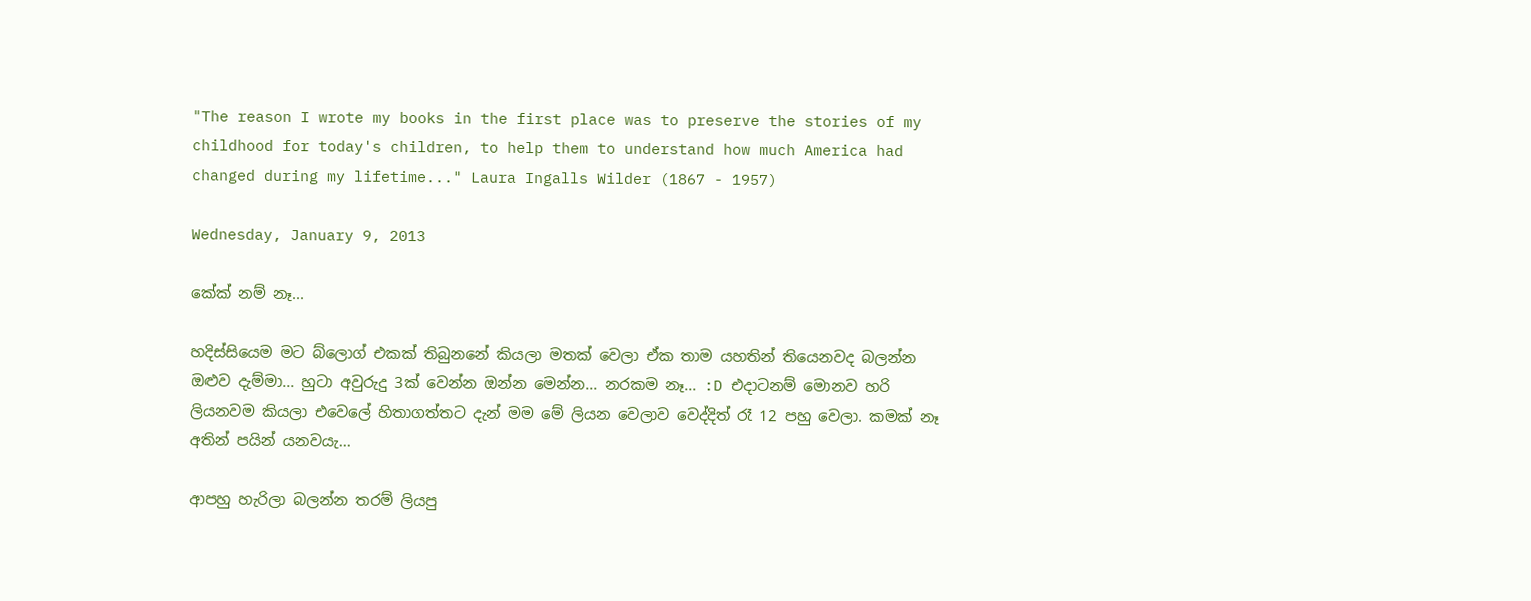"The reason I wrote my books in the first place was to preserve the stories of my childhood for today's children, to help them to understand how much America had changed during my lifetime..." Laura Ingalls Wilder (1867 - 1957)

Wednesday, January 9, 2013

කේක් නම් නෑ...

හදිස්සියෙම මට බ්ලොග් එකක් තිබුනනේ කියලා මතක් වෙලා ඒක තාම යහතින් තියෙනවද බලන්න ඔළුව දැම්මා... හුටා අවුරුදු 3ක් වෙන්න ඔන්න මෙන්න... නරකම නෑ... :D එදාටනම් මොනව හරි ලියනවම කියලා එවෙලේ හිතාගත්තට දැන් මම මේ ලියන වෙලාව වෙද්දිත් රෑ 12 පහු වෙලා. කමක් නෑ අතින් පයින් යනවයැ...

ආපහු හැරිලා බලන්න තරම් ලියපු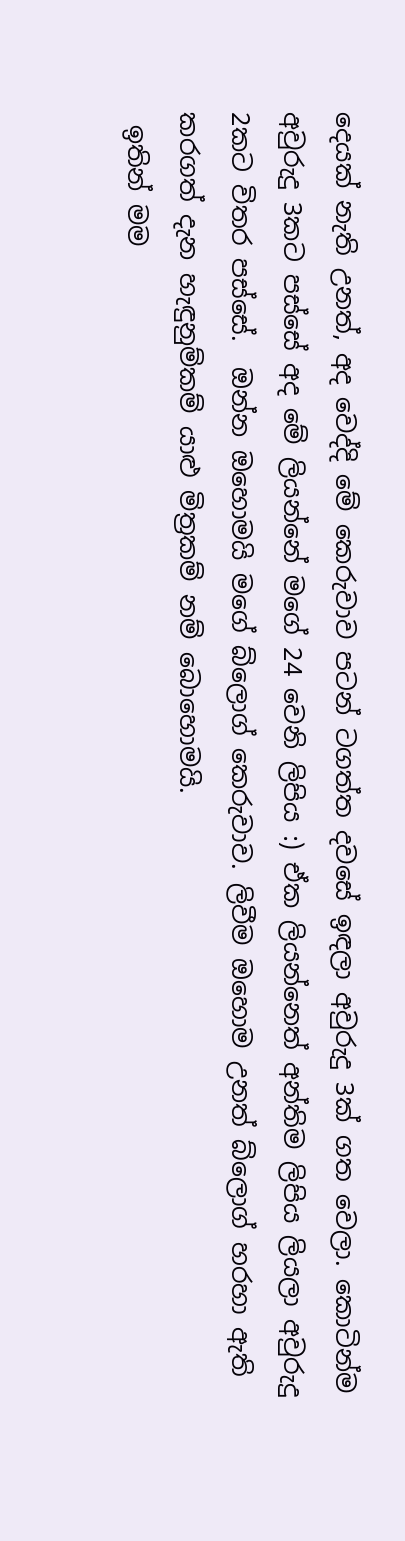දෙයක් නැති උනත්, අද වෙද්දි මේ කෙරුවාව පටන් ටගත්ත දවසේ ඉඳලා අවුරුදු 3ක් ගත වෙලා. කොටින්ම අවුරුදු 3කට පස්සේ අද මේ ලියන්නේ මගේ 24 වෙනි ලිපිය :) ඒක ලියන්නෙත් අන්තිම ලිපිය ලියලා අවුරුදු 2කට විතර පස්සේ.  ඔන්න ඔහොමයි මගේ බ්ලොග් කෙරුවාව. ලිවීම ඔහොම උනත් බ්ලොග් හරහා ඇති කරගත් දැන හැඳුනුම්කම් යාළු මිත්‍රකම් නම් බොහොමයි.
 ඉතින් මම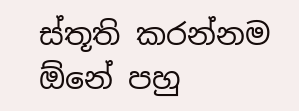ස්තූති කරන්නම ඕනේ පහු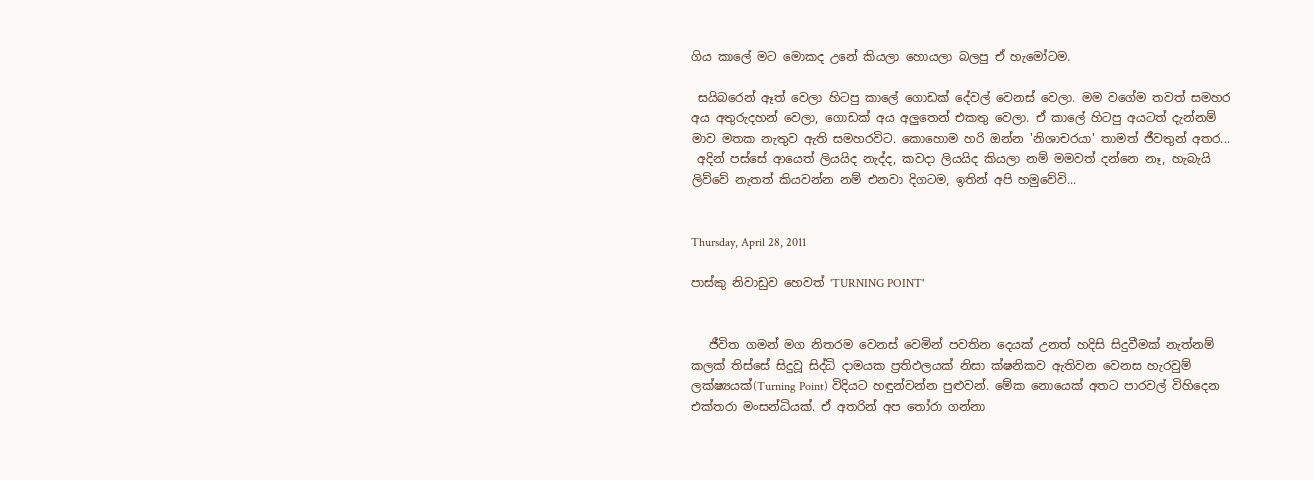ගිය කාලේ මට මොකද උනේ කියලා හොයලා බලපු ඒ හැමෝටම.

 සයිබරෙන් ඈත් වෙලා හිටපු කාලේ ගොඩක් දේවල් වෙනස් වෙලා. මම වගේම තවත් සමහර අය අතුරුදහන් වෙලා, ගොඩක් අය අලුතෙන් එකතු වෙලා. ඒ කාලේ හිටපු අයටත් දැන්නම් මාව මතක නැතුව ඇති සමහරවිට. කොහොම හරි ඔන්න 'නිශාචරයා' තාමත් ජීවතුන් අතර...
 අදින් පස්සේ ආයෙත් ලියයිද නැද්ද, කවදා ලියයිද කියලා නම් මමවත් දන්නෙ නෑ, හැබැයි ලිව්වේ නැතත් කියවන්න නම් එනවා දිගටම, ඉතින් අපි හමුවේවි...


Thursday, April 28, 2011

පාස්කු නිවාඩුව හෙවත් 'TURNING POINT'


   ජීවිත ගමන් මග නිතරම වෙනස් වෙමින් පවතින දෙයක් උනත් හදිසි සිදුවීමක් නැත්නම් කලක් තිස්සේ සිදුවූ සිද්ධි දාමයක ප්‍රතිඵලයක් නිසා ක්ෂනිකව ඇතිවන වෙනස හැරවුම් ලක්ෂ්‍යයක්(Turning Point) විදියට හඳුන්වන්න පුළුවන්. මේක නොයෙක් අතට පාරවල් විහිදෙන එක්තරා මංසන්ධියක්. ඒ අතරින් අප තෝරා ගන්නා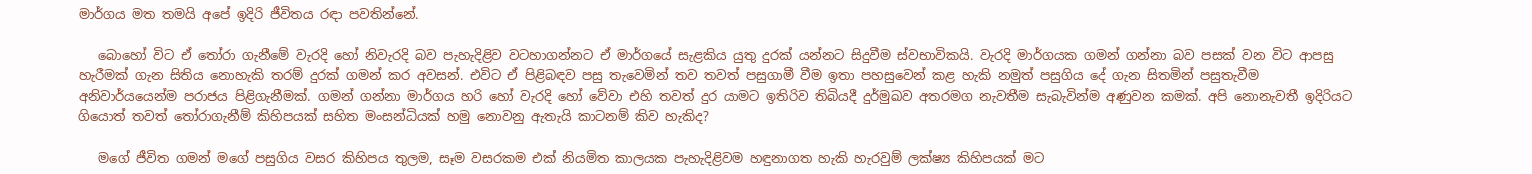මාර්ගය මත තමයි අපේ ඉදිරි ජීවිතය රඳා පවතින්නේ.

   බොහෝ විට ඒ තෝරා ගැනීමේ වැරදි හෝ නිවැරදි බව පැහැදිළිව වටහාගන්නට ඒ මාර්ගයේ සැළකිය යුතු දුරක් යන්නට සිදුවීම ස්වභාවිකයි. වැරදි මාර්ගයක ගමන් ගන්නා බව පසක් වන විට ආපසු හැරීමක් ගැන සිතිය නොහැකි තරම් දුරක් ගමන් කර අවසන්. එවිට ඒ පිළිබඳව පසු තැවෙමින් තව තවත් පසුගාමී වීම ඉතා පහසුවෙන් කළ හැකි නමුත් පසුගිය දේ ගැන සිතමින් පසුතැවීම අනිවාර්යයෙන්ම පරාජය පිළිගැනීමක්. ගමන් ගන්නා මාර්ගය හරි හෝ වැරදි හෝ වේවා එහි තවත් දුර යාමට ඉතිරිව තිබියදී දුර්මුඛව අතරමග නැවතීම සැබැවින්ම අණුවන කමක්. අපි නොනැවතී ඉදිරියට ගියොත් තවත් තෝරාගැනීම් කිහිපයක් සහිත මංසන්ධියක් හමු නොවනු ඇතැයි කාටනම් කිව හැකිද?

   මගේ ජීවිත ගමන් මගේ පසුගිය වසර කිහිපය තුලම, සෑම වසරකම එක් නියමිත කාලයක පැහැදිළිවම හඳුනාගත හැකි හැරවුම් ලක්ෂ්‍ය කිහිපයක් මට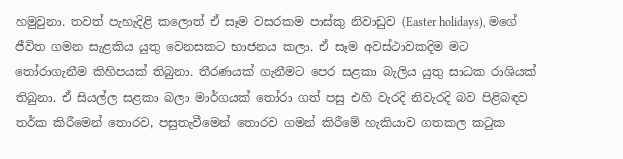හමුවුනා. තවත් පැහැදිළි කලොත් ඒ සෑම වසරකම පාස්කු නිවාඩුව (Easter holidays), මගේ ජීවිත ගමන සැළකිය යුතු වෙනසකට භාජනය කලා. ඒ සෑම අවස්ථාවකදිම මට තෝරාගැනීම කිහිපයක් තිබුනා. තීරණයක් ගැනීමට පෙර සළකා බැලිය යුතු සාධක රාශියක් තිබුනා. ඒ සියල්ල සළකා බලා මාර්ගයක් තෝරා ගත් පසු එහි වැරදි නිවැරදි බව පිළිබඳව තර්ක කිරීමෙන් තොරව, පසුතැවීමෙන් තොරව ගමන් කිරීමේ හැකියාව ගතකල කටුක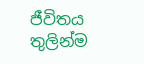ජීවිතය තුලින්ම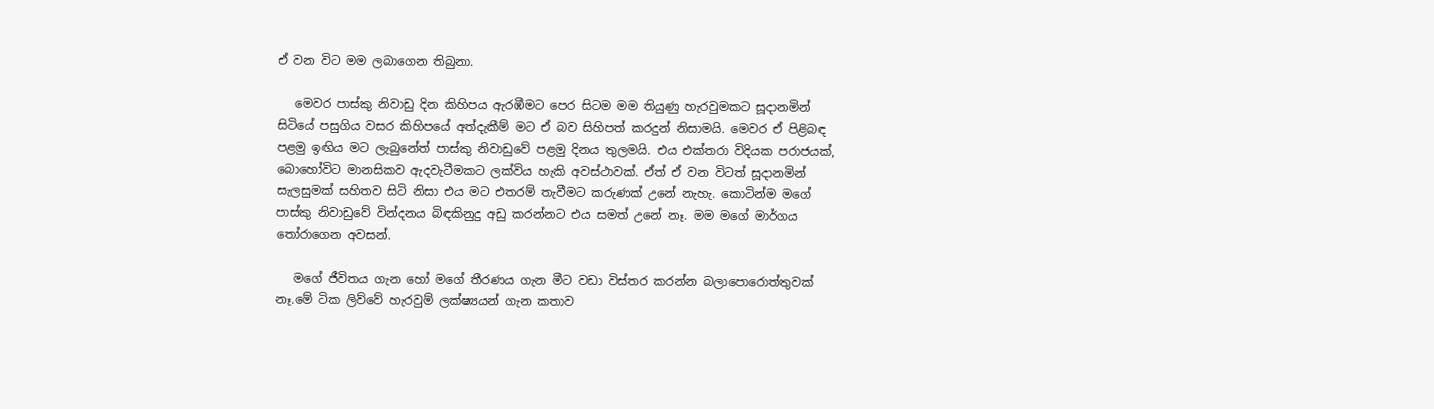ඒ වන විට මම ලබාගෙන තිබුනා.

   මෙවර පාස්කු නිවාඩු දින කිහිපය ඇරඹීමට පෙර සිටම මම තියුණු හැරවුමකට සූදානමින් සිටියේ පසුගිය වසර කිහිපයේ අත්දැකීම් මට ඒ බව සිහිපත් කරදුන් නිසාමයි. මෙවර ඒ පිළිබඳ පළමු ඉඟිය මට ලැබුනේත් පාස්කු නිවාඩුවේ පළමු දිනය තුලමයි. එය එක්තරා විදියක පරාජයක්, බොහෝවිට මානසිකව ඇදවැටීමකට ලක්විය හැකි අවස්ථාවක්. ඒත් ඒ වන විටත් සූදානමින් සැලසුමක් සහිතව සිටි නිසා එය මට එතරම් තැවීමට කරුණක් උනේ නැහැ. කොටින්ම මගේ පාස්කු නිවාඩුවේ වින්දනය බිඳකිනුදු අඩු කරන්නට එය සමත් උනේ නෑ. මම මගේ මාර්ගය තෝරාගෙන අවසන්.

   මගේ ජීවිතය ගැන හෝ මගේ තීරණය ගැන මීට වඩා විස්තර කරන්න බලාපොරොත්තුවක් නෑ.මේ ටික ලිව්වේ හැරවුම් ලක්ෂ්‍යයන් ගැන කතාව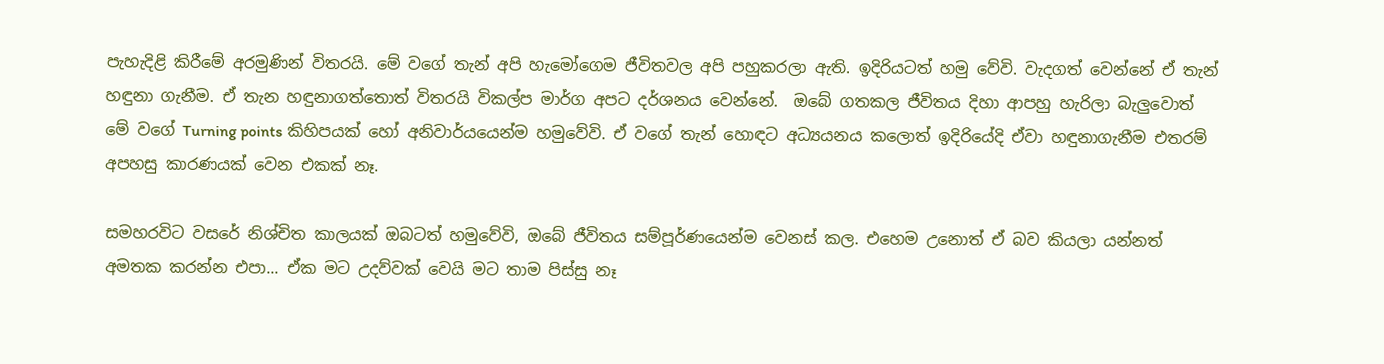පැහැදිළි කිරීමේ අරමුණින් විතරයි. මේ වගේ තැන් අපි හැමෝගෙම ජීවිතවල අපි පහුකරලා ඇති. ඉදිරියටත් හමු වේවි. වැදගත් වෙන්නේ ඒ තැන් හඳුනා ගැනීම. ඒ තැන හඳුනාගත්තොත් විතරයි විකල්ප මාර්ග අපට දර්ශනය වෙන්නේ.  ඔබේ ගතකල ජීවිතය දිහා ආපහු හැරිලා බැලුවොත් මේ වගේ Turning points කිහිපයක් හෝ අනිවාර්යයෙන්ම හමුවේවි. ඒ වගේ තැන් හොඳට අධ්‍යයනය කලොත් ඉදිරියේදි ඒවා හඳුනාගැනීම එතරම් අපහසු කාරණයක් වෙන එකක් නෑ.

සමහරවිට වසරේ නිශ්චිත කාලයක් ඔබටත් හමුවේවි, ඔබේ ජීවිතය සම්පූර්ණයෙන්ම වෙනස් කල. එහෙම උනොත් ඒ බව කියලා යන්නත් අමතක කරන්න එපා... ඒක මට උදව්වක් වෙයි මට තාම පිස්සු නෑ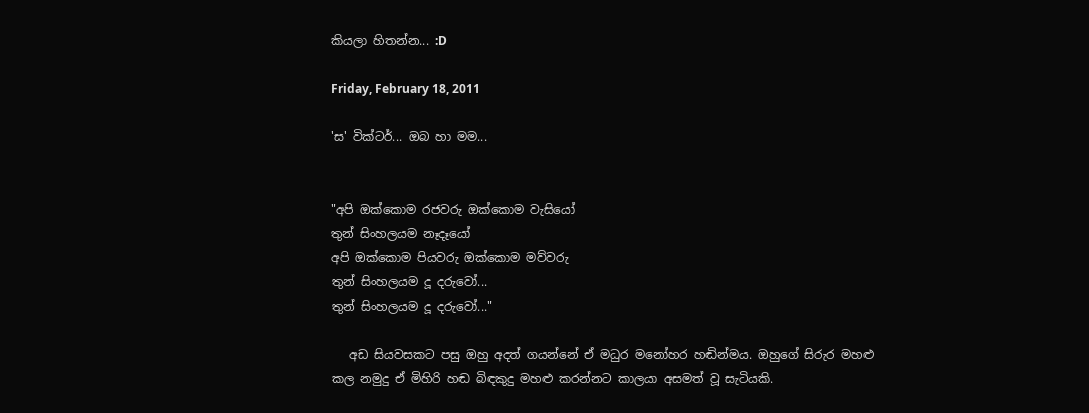කියලා හිතන්න... :D

Friday, February 18, 2011

'ස' වික්ටර්... ඔබ හා මම...


"අපි ඔක්කොම රජවරු ඔක්කොම වැසියෝ
තුන් සිංහලයම නෑදෑයෝ
අපි ඔක්කොම පියවරු ඔක්කොම මව්වරු
තුන් සිංහලයම දූ දරුවෝ...
තුන් සිංහලයම දූ දරුවෝ..."

   අඩ සියවසකට පසු ඔහු අදත් ගයන්නේ ඒ මධුර මනෝහර හඬින්මය. ඔහුගේ සිරුර මහළු කල නමුදු ඒ මිහිරි හඬ බිඳකුදු මහළු කරන්නට කාලයා අසමත් වූ සැටියකි.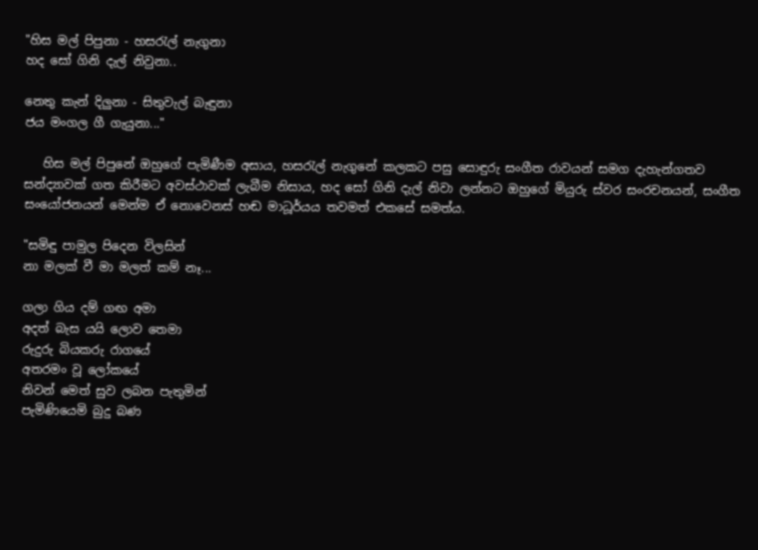"හිස මල් පිපුනා - හසරැල් නැගුනා
හද සෝ ගිනි දැල් නිවුනා..

නෙතු කැන් දිලුනා - සිතුවැල් බැඳුනා
ජය මංගල ගී ගැයුනා..."

   හිස මල් පිපුනේ ඔහුගේ පැමිණීම අසාය, හසරැල් නැගුනේ කලකට පසු සොඳුරු සංගීත රාවයන් සමග දැහැන්ගතව සන්ද්‍යාවක් ගත කිරීමට අවස්ථාවක් ලැබීම නිසාය, හද සෝ ගිනි දැල් නිවා ලන්නට ඔහුගේ මියුරු ස්වර සංරචනයන්, සංගීත සංයෝජනයන් මෙන්ම ඒ නොවෙනස් හඬ මාධූර්යය තවමත් එකසේ සමත්ය.

"සමිඳු පාමුල පිදෙන විලසින්
නා මලක් වී මා මලත් කම් නෑ...

ගලා ගිය දම් ගඟ අමා
අදත් බැස යයි ලොව තෙමා
රුදුරු බියකරු රාගයේ
අතරමං වූ ලෝකයේ
නිවන් මෙත් සුව ලබන පැතුමින්
පැමිණියෙමි බුදු බණ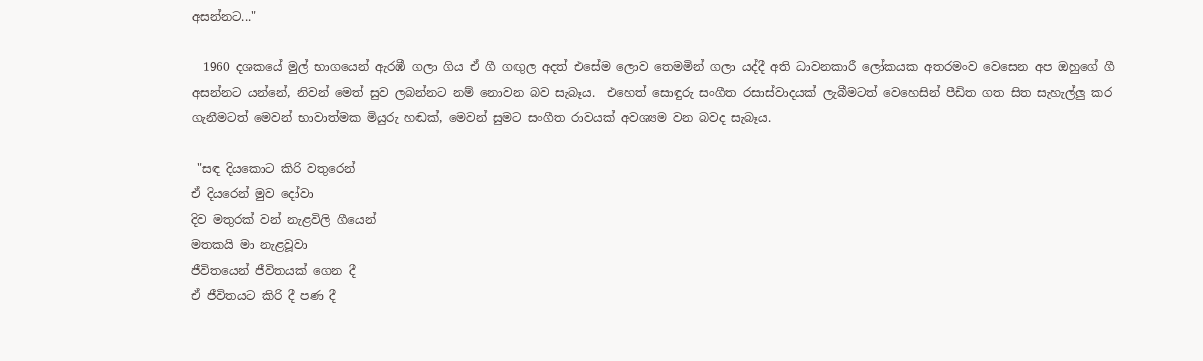අසන්නට..."

  1960 දශකයේ මුල් භාගයෙන් ඇරඹී ගලා ගිය ඒ ගී ගඟුල අදත් එසේම ලොව තෙමමින් ගලා යද්දී අති ධාවනකාරී ලෝකයක අතරමංව වෙසෙන අප ඔහුගේ ගී අසන්නට යන්නේ, නිවන් මෙත් සුව ලබන්නට නම් නොවන බව සැබෑය.  එහෙත් සොඳුරු සංගීත රසාස්වාදයක් ලැබීමටත් වෙහෙසින් පීඩිත ගත සිත සැහැල්ලු කර ගැනීමටත් මෙවන් භාවාත්මක මියුරු හඬක්, මෙවන් සුමට සංගීත රාවයක් අවශ්‍යම වන බවද සැබෑය.

 "සඳ දියකොට කිරි වතුරෙන්
ඒ දියරෙන් මුව දෝවා
දිව මතුරක් වන් නැළවිලි ගීයෙන්
මතකයි මා නැළවූවා
ජීවිතයෙන් ජීවිතයක් ගෙන දී
ඒ ජීවිතයට කිරි දී පණ දී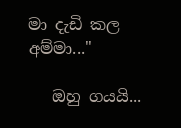මා දැඩි කල අම්මා..."

   ඔහු ගයයි...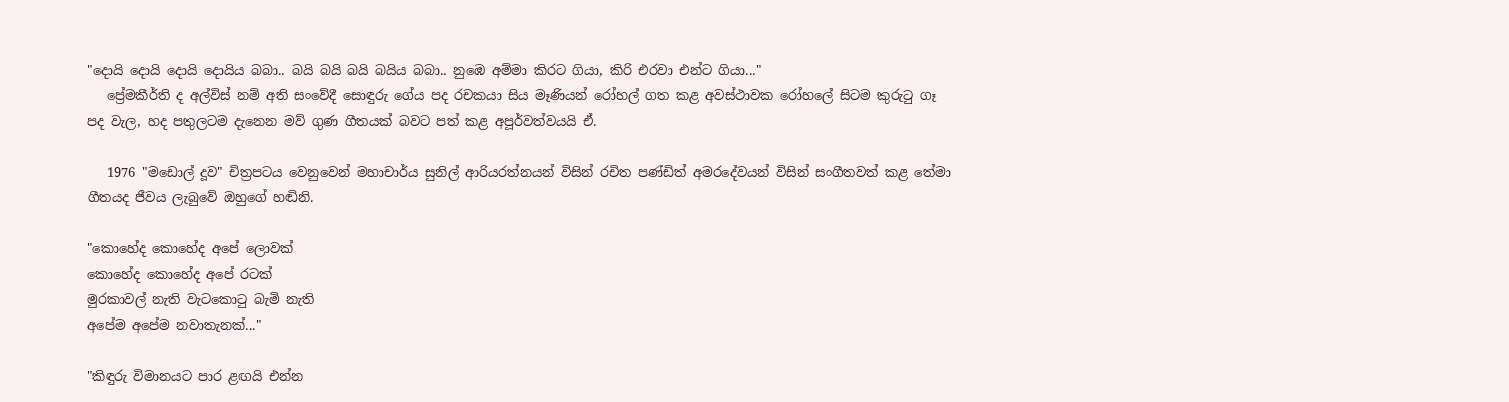"දොයි දොයි දොයි දොයිය බබා.. බයි බයි බයි බයිය බබා.. නුඹෙ අම්මා කිරට ගියා, කිරි එරවා එන්ට ගියා..."
   ප්‍රේමකීර්ති ද අල්විස් නම් අති සංවේදී සොඳුරු ගේය පද රචකයා සිය මෑණියන් රෝහල් ගත කළ අවස්ථාවක රෝහලේ සිටම කුරුටු ගෑ පද වැල, හද පතුලටම දැනෙන මව් ගුණ ගීතයක් බවට පත් කළ අපූර්වත්වයයි ඒ.

   1976 "මඩොල් දූව" චිත්‍රපටය වෙනුවෙන් මහාචාර්ය සුනිල් ආරියරත්නයන් විසින් රචිත පණ්ඩිත් අමරදේවයන් විසින් සංගීතවත් කළ තේමා ගීතයද ජීවය ලැබුවේ ඔහුගේ හඬිනි.

"කොහේද කොහේද අපේ ලොවක්
කොහේද කොහේද අපේ රටක්
මුරකාවල් නැති වැටකොටු බැමි නැති
අපේම අපේම නවාතැනක්..."

"කිඳුරු විමානයට පාර ළඟයි එන්න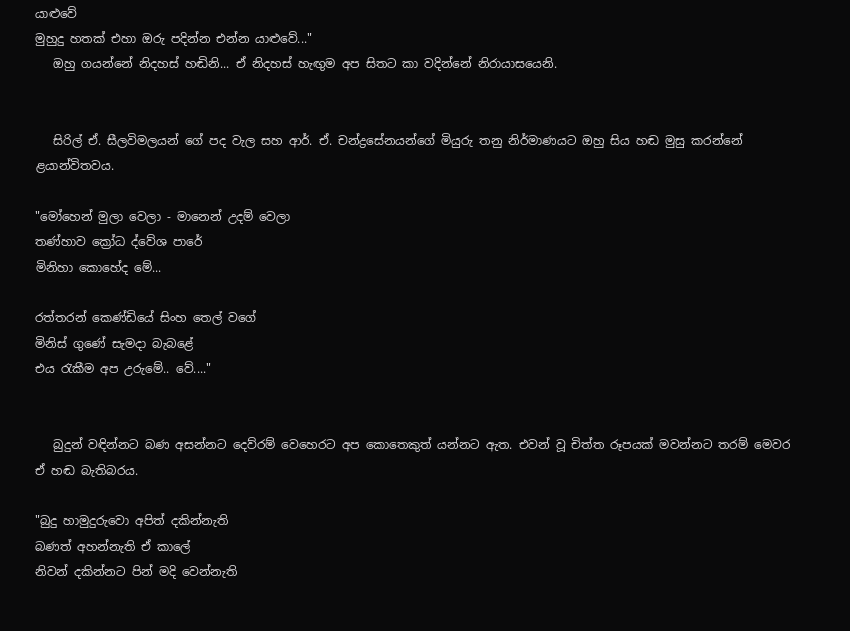යාළුවේ
මුහුදු හතක් එහා ඔරු පදින්න එන්න යාළුවේ..."
   ඔහු ගයන්නේ නිදහස් හඬිනි... ඒ නිදහස් හැඟුම අප සිතට කා වදින්නේ නිරායාසයෙනි.


   සිරිල් ඒ. සීලවිමලයන් ගේ පද වැල සහ ආර්. ඒ. චන්ද්‍රසේනයන්ගේ මියුරු තනු නිර්මාණයට ඔහු සිය හඬ මුසු කරන්නේ ළයාන්විතවය.

"මෝහෙන් මුලා වෙලා - මානෙන් උදම් වෙලා
තණ්හාව ක්‍රෝධ ද්වේශ පාරේ
මිනිහා කොහේද මේ...

රත්තරන් කෙණ්ඩියේ සිංහ තෙල් වගේ
මිනිස් ගුණේ සැමදා බැබළේ
එය රැකීම අප උරුමේ.. වේ...."


   බුදුන් වඳින්නට බණ අසන්නට දෙව්රම් වෙහෙරට අප කොතෙකුත් යන්නට ඇත. එවන් වූ චිත්ත රූපයක් මවන්නට තරම් මෙවර ඒ හඬ බැතිබරය.

"බුදු හාමුදුරුවො අපිත් දකින්නැති
බණත් අහන්නැති ඒ කාලේ
නිවන් දකින්නට පින් මදි වෙන්නැති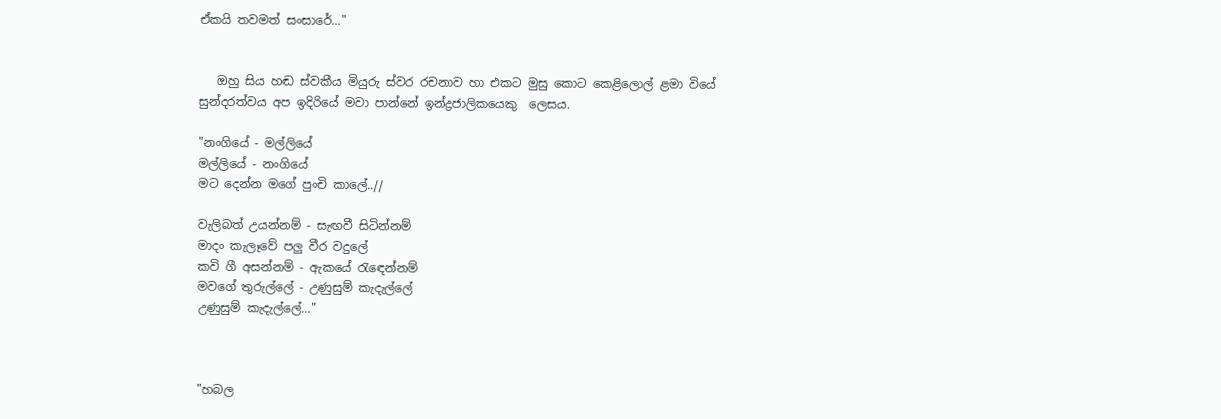ඒකයි තවමත් සංසාරේ..."


   ඔහු සිය හඬ ස්වකීය මියුරු ස්වර රචනාව හා එකට මුසු කොට කෙළිලොල් ළමා වියේ සුන්දරත්වය අප ඉදිරියේ මවා පාන්නේ ඉන්ද්‍රජාලිකයෙකු  ලෙසය.

"නංගියේ - මල්ලියේ
මල්ලියේ - නංගියේ
මට දෙන්න මගේ පුංචි කාලේ..//

වැලිබත් උයන්නම් - සැඟවී සිටින්නම්
මාදං කැලෑවේ පලු වීර වදුලේ
කවි ගී අසන්නම් - ඇකයේ රැඳෙන්නම්
මවගේ තුරුල්ලේ - උණුසුම් කැදැල්ලේ
උණුසුම් කැදැල්ලේ..."



"හබල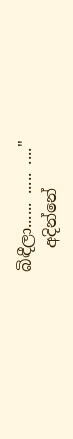බිඳීලා...... ..... ...."
   අදින්නේ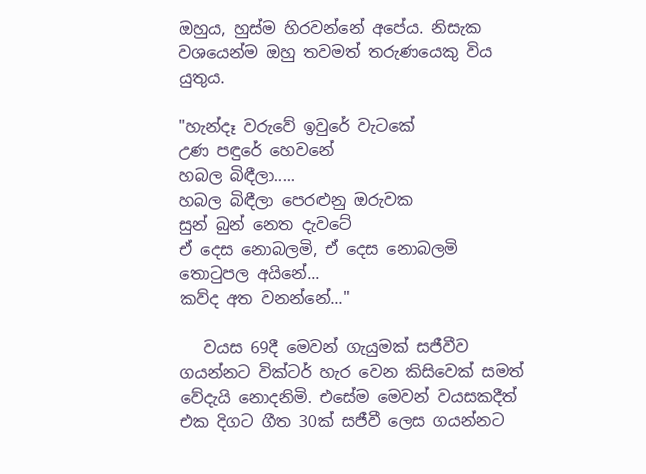ඔහුය, හුස්ම හිරවන්නේ අපේය. නිසැක වශයෙන්ම ඔහු තවමත් තරුණයෙකු විය යුතුය.

"හැන්දෑ වරුවේ ඉවුරේ වැටකේ
උණ පඳුරේ හෙවනේ
හබල බිඳීලා.....
හබල බිඳීලා පෙරළුනු ඔරුවක
සුන් බුන් නෙත දැවටේ
ඒ දෙස නොබලමි, ඒ දෙස නොබලමි
තොටුපල අයිනේ...
කව්ද අත වනන්නේ..."

   වයස 69දී මෙවන් ගැයුමක් සජීවීව ගයන්නට වික්ටර් හැර වෙන කිසිවෙක් සමත් වේදැයි නොදනිමි. එසේම මෙවන් වයසකදීත් එක දිගට ගීත 30ක් සජීවී ලෙස ගයන්නට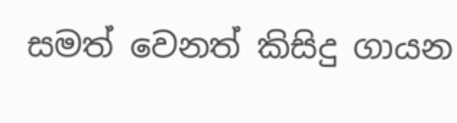සමත් වෙනත් කිසිදු ගායන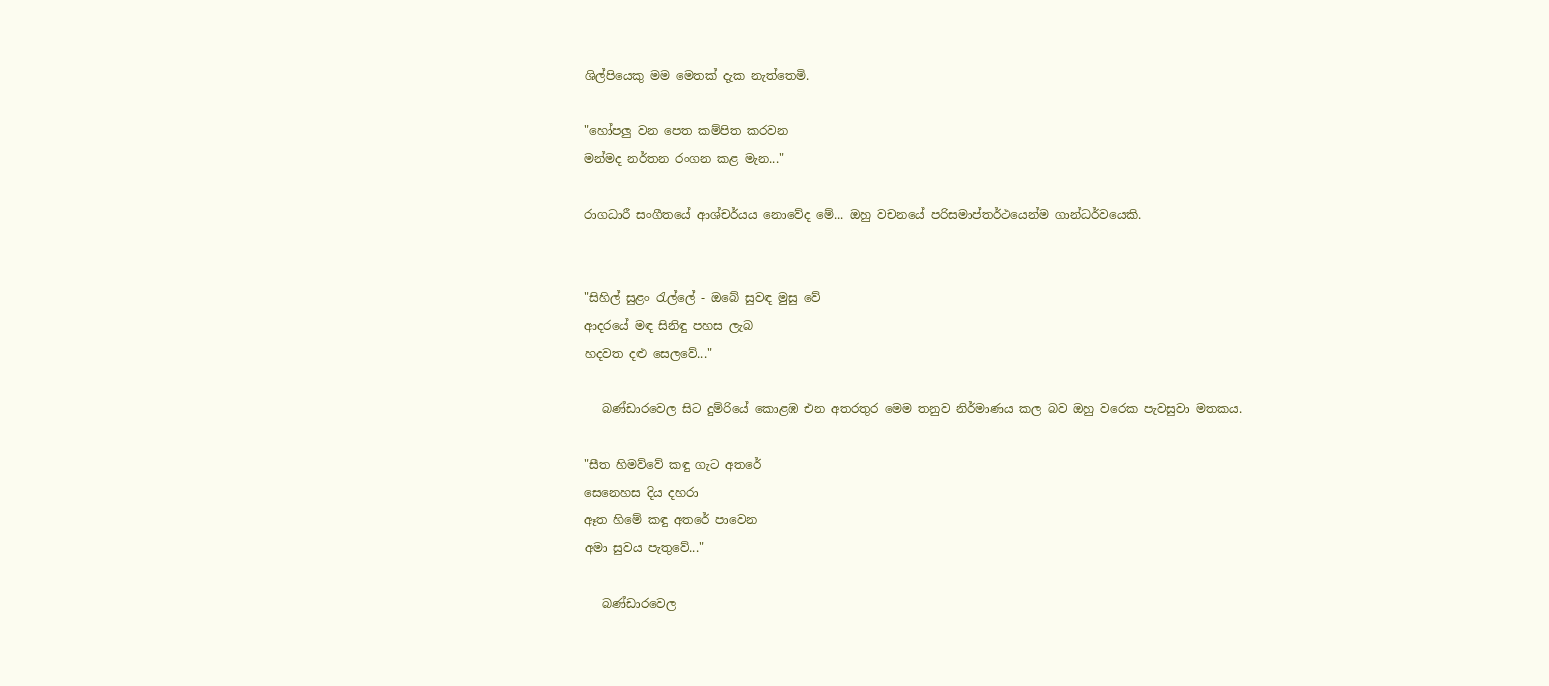ශිල්පියෙකු මම මෙතක් දැක නැත්තෙමි.

"හෝපලු වන පෙත කම්පිත කරවන
මන්මද නර්තන රංගන කළ මැන..."

රාගධාරී සංගීතයේ ආශ්චර්යය නොවේද මේ... ඔහු වචනයේ පරිසමාප්තර්ථයෙන්ම ගාන්ධර්වයෙකි.


"සිහිල් සුළං රැල්ලේ - ඔබේ සුවඳ මුසු වේ
ආදරයේ මඳ සිනිඳු පහස ලැබ
හදවත දළු සෙලවේ..."

   බණ්ඩාරවෙල සිට දුම්රියේ කොළඹ එන අතරතුර මෙම තනුව නිර්මාණය කල බව ඔහු වරෙක පැවසුවා මතකය.

"සීත හිමව්වේ කඳු ගැට අතරේ
සෙනෙහස දිය දහරා
ඈත හිමේ කඳු අතරේ පාවෙන
අමා සුවය පැතුවේ..."

   බණ්ඩාරවෙල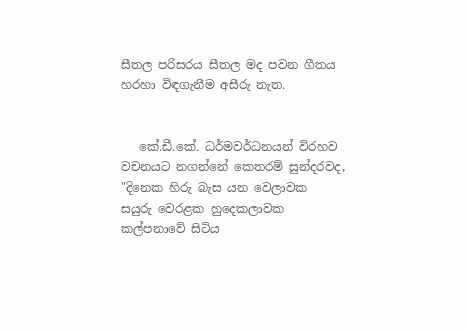සීතල පරිසරය සීතල මද පවන ගීතය හරහා විඳගැනීම අසීරු නැත.


   කේ.ඩී.කේ. ධර්මවර්ධනයන් විරහව වචනයට නගන්නේ කෙතරම් සුන්දරවද,
"දිනෙක හිරු බැස යන වෙලාවක
සයුරු වෙරළක හුදෙකලාවක
කල්පනාවේ සිටිය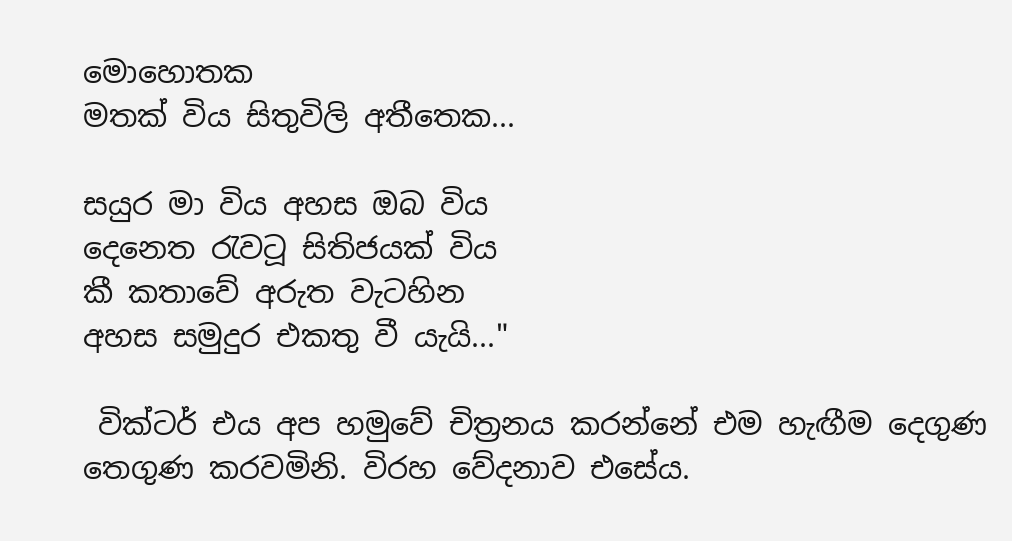මොහොතක
මතක් විය සිතුවිලි අතීතෙක...

සයුර මා විය අහස ඔබ විය
දෙනෙත රැවටූ සිතිජයක් විය
කී කතාවේ අරුත වැටහින
අහස සමුදුර එකතු වී යැයි..."

 වික්ටර් එය අප හමුවේ චිත්‍රනය කරන්නේ එම හැඟීම දෙගුණ තෙගුණ කරවමිනි. විරහ වේදනාව එසේය.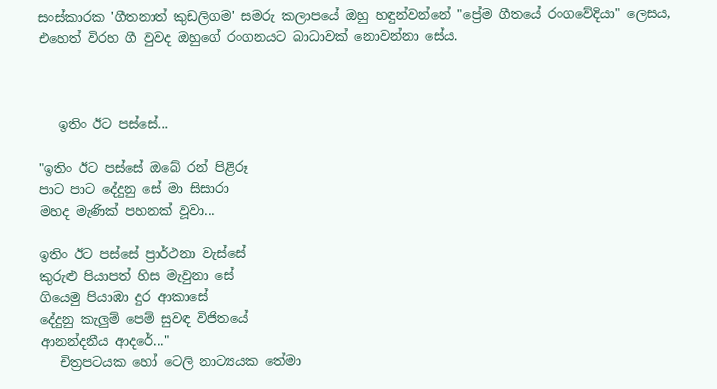සංස්කාරක 'ගීතනාත් කුඩලිගම' සමරු කලාපයේ ඔහු හඳුන්වන්නේ "ප්‍රේම ගීතයේ රංගවේදියා" ලෙසය, එහෙත් විරහ ගී වුවද ඔහුගේ රංගනයට බාධාවක් නොවන්නා සේය.



   ඉතිං ඊට පස්සේ...

"ඉතිං ඊට පස්සේ ඔබේ රන් පිළිරූ
පාට පාට දේදුනු සේ මා සිසාරා
මහද මැණික් පහනක් වූවා...

ඉතිං ඊට පස්සේ ප්‍රාර්ථනා වැස්සේ
කුරුළු පියාපත් හිස මැවුනා සේ
ගියෙමු පියාඹා දුර ආකාසේ
දේදුනු කැලුම් පෙම් සුවඳ විජිතයේ
ආනන්දනීය ආදරේ..."
   චිත්‍රපටයක හෝ ටෙලි නාට්‍යයක තේමා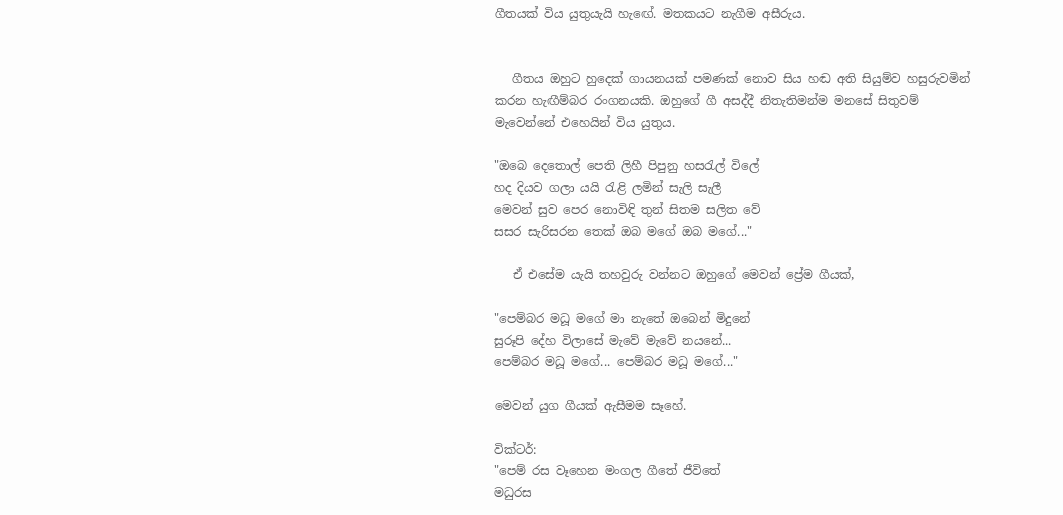ගීතයක් විය යුතුයැයි හැඟේ. මතකයට නැගීම අසීරුය.


   ගීතය ඔහුට හුදෙක් ගායනයක් පමණක් නොව සිය හඬ අති සියුම්ව හසුරුවමින් කරන හැඟීම්බර රංගනයකි. ඔහුගේ ගී අසද්දී නිතැතිමන්ම මනසේ සිතුවම් මැවෙන්නේ එහෙයින් විය යුතුය.

"ඔබෙ දෙතොල් පෙති ලිහී පිපුනු හසරැල් විලේ
හද දියව ගලා යයි රැළි ලමින් සැලි සැලී
මෙවන් සුව පෙර නොවිඳි තුන් සිතම සලිත වේ
සසර සැරිසරන තෙක් ඔබ මගේ ඔබ මගේ..."

   ඒ එසේම යැයි තහවුරු වන්නට ඔහුගේ මෙවන් ප්‍රේම ගීයක්,

"පෙම්බර මධූ මගේ මා නැතේ ඔබෙන් මිදුනේ
සුරූපි දේහ විලාසේ මැවේ මැවේ නයනේ...
පෙම්බර මධූ මගේ... පෙම්බර මධූ මගේ..."

මෙවන් යුග ගීයක් ඇසීමම සෑහේ.

වික්ටර්:
"පෙම් රස වෑහෙන මංගල ගීතේ ජීවිතේ
මධුරස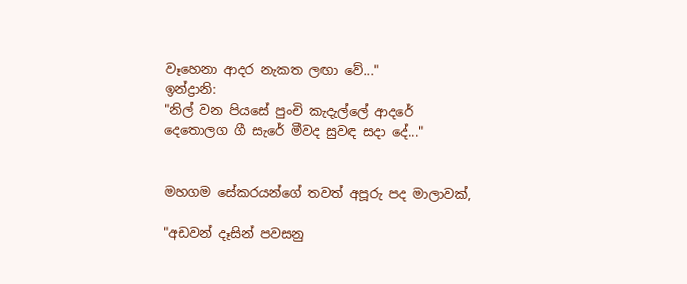වෑහෙනා ආදර නැකත ලඟා වේ..."
ඉන්ද්‍රානි:
"නිල් වන පියසේ පුංචි කැදැල්ලේ ආදරේ
දෙතොලග ගී සැරේ මීවද සුවඳ සදා දේ..."


මහගම සේකරයන්ගේ තවත් අපූරු පද මාලාවක්,

"අඩවන් දෑසින් පවසනු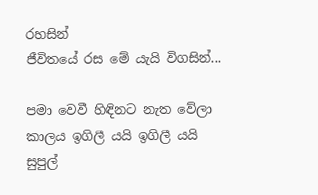රහසින්
ජීවිතයේ රස මේ යැයි විගසින්...

පමා වෙවී හිඳිනට නැත වේලා
කාලය ඉගිලී යයි ඉගිලී යයි
සුපුල්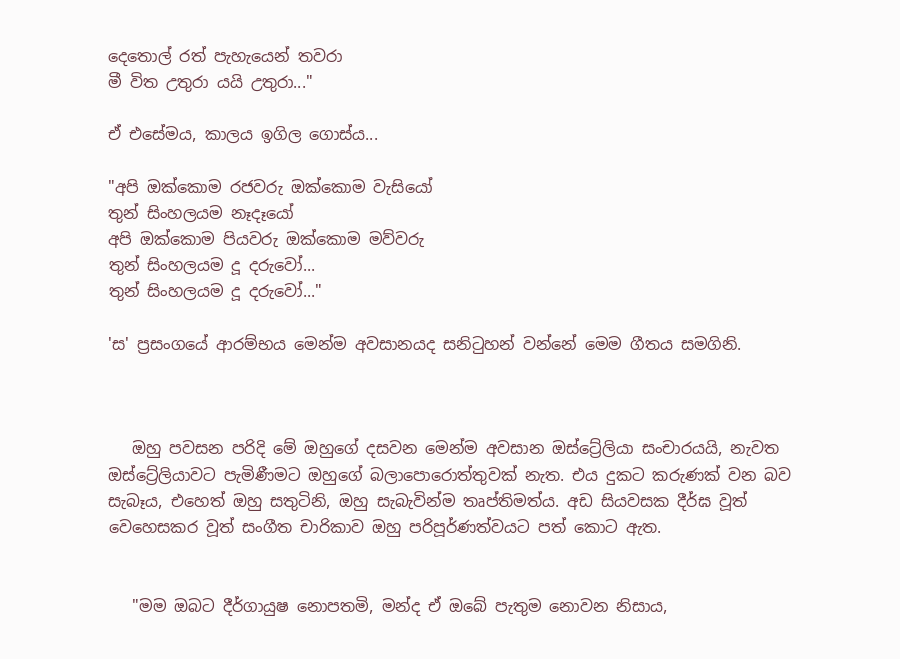දෙතොල් රත් පැහැයෙන් තවරා
මී විත උතුරා යයි උතුරා..."

ඒ එසේමය, කාලය ඉගිල ගොස්ය...

"අපි ඔක්කොම රජවරු ඔක්කොම වැසියෝ
තුන් සිංහලයම නෑදෑයෝ
අපි ඔක්කොම පියවරු ඔක්කොම මව්වරු
තුන් සිංහලයම දූ දරුවෝ...
තුන් සිංහලයම දූ දරුවෝ..."

'ස' ප්‍රසංගයේ ආරම්භය මෙන්ම අවසානයද සනිටුහන් වන්නේ මෙම ගීතය සමගිනි.



   ඔහු පවසන පරිදි මේ ඔහුගේ දසවන මෙන්ම අවසාන ඔස්ට්‍රේලියා සංචාරයයි, නැවත ඔස්ට්‍රේලියාවට පැමිණීමට ඔහුගේ බලාපොරොත්තුවක් නැත. එය දුකට කරුණක් වන බව සැබෑය, එහෙත් ඔහු සතුටිනි, ඔහු සැබැවින්ම තෘප්තිමත්ය. අඩ සියවසක දීර්ඝ වූත් වෙහෙසකර වූත් සංගීත චාරිකාව ඔහු පරිපූර්ණත්වයට පත් කොට ඇත.


   "මම ඔබට දීර්ගායුෂ නොපතමි, මන්ද ඒ ඔබේ පැතුම නොවන නිසාය,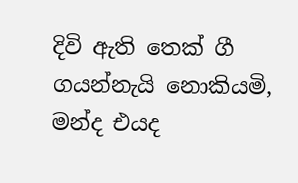දිවි ඇති තෙක් ගී ගයන්නැයි නොකියමි, මන්ද එයද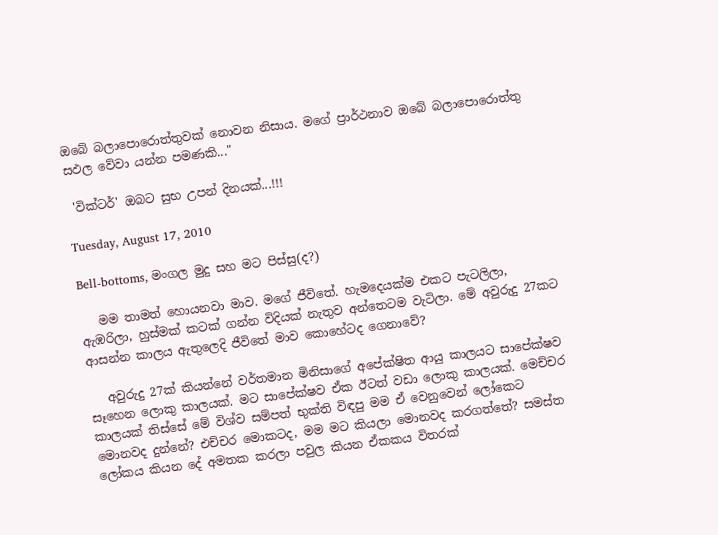ඔබේ බලාපොරොත්තුවක් නොවන නිසාය. මගේ ප්‍රාර්ථනාව ඔබේ බලාපොරොත්තු සඵල වේවා යන්න පමණකි..."

 'වික්ටර්' ඔබට සුභ උපන් දිනයක්...!!!

Tuesday, August 17, 2010

Bell-bottoms, මංගල මුදු සහ මට පිස්සු(ද?)

   මම තාමත් හොයනවා මාව. මගේ ජීවිතේ. හැමදෙයක්ම එකට පැටලිලා, ඇඹරිලා, හුස්මක් කටක් ගන්න විදියක් නැතුව අන්තෙටම වැටිලා. මේ අවුරුදු 27කට ආසන්න කාලය ඇතුලෙදි ජීවිතේ මාව කොහේටද ගෙනාවේ?

   අවුරුදු 27ක් කියන්නේ වර්තමාන මිනිසාගේ අපේක්ෂිත ආයු කාලයට සාපේක්ෂව සෑහෙන ලොකු කාලයක්. මට සාපේක්ෂව ඒක ඊටත් වඩා ලොකු කාලයක්. මෙච්චර කාලයක් තිස්සේ මේ විශ්ව සම්පත් භුක්ති විඳපු මම ඒ වෙනුවෙන් ලෝකෙට මොනවද දුන්නේ? එච්චර මොකටද, මම මට කියලා මොනවද කරගත්තේ? සමස්ත ලෝකය කියන දේ අමතක කරලා පවුල කියන ඒකකය විතරක්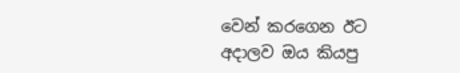වෙන් කරගෙන ඊට අදාලව ඔය කියපු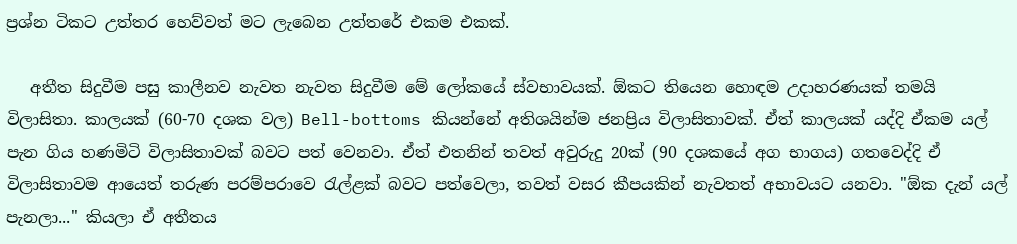ප්‍රශ්න ටිකට උත්තර හෙව්වත් මට ලැබෙන උත්තරේ එකම එකක්.

   අතීත සිදුවීම පසු කාලීනව නැවත නැවත සිදුවීම මේ ලෝකයේ ස්වභාවයක්. ඕකට තියෙන හොඳම උදාහරණයක් තමයි විලාසිතා. කාලයක් (60-70 දශක වල) Bell-bottoms කියන්නේ අතිශයින්ම ජනප්‍රිය විලාසිතාවක්. ඒත් කාලයක් යද්දි ඒකම යල් පැන ගිය හණමිටි විලාසිතාවක් බවට පත් වෙනවා. ඒත් එතනින් තවත් අවුරුදු 20ක් (90 දශකයේ අග භාගය) ගතවෙද්දි ඒ විලාසිතාවම ආයෙත් තරුණ පරම්පරාවෙ රැල්ළක් බවට පත්වෙලා, තවත් වසර කීපයකින් නැවතත් අභාවයට යනවා. "ඕක දැන් යල් පැනලා..." කියලා ඒ අතීතය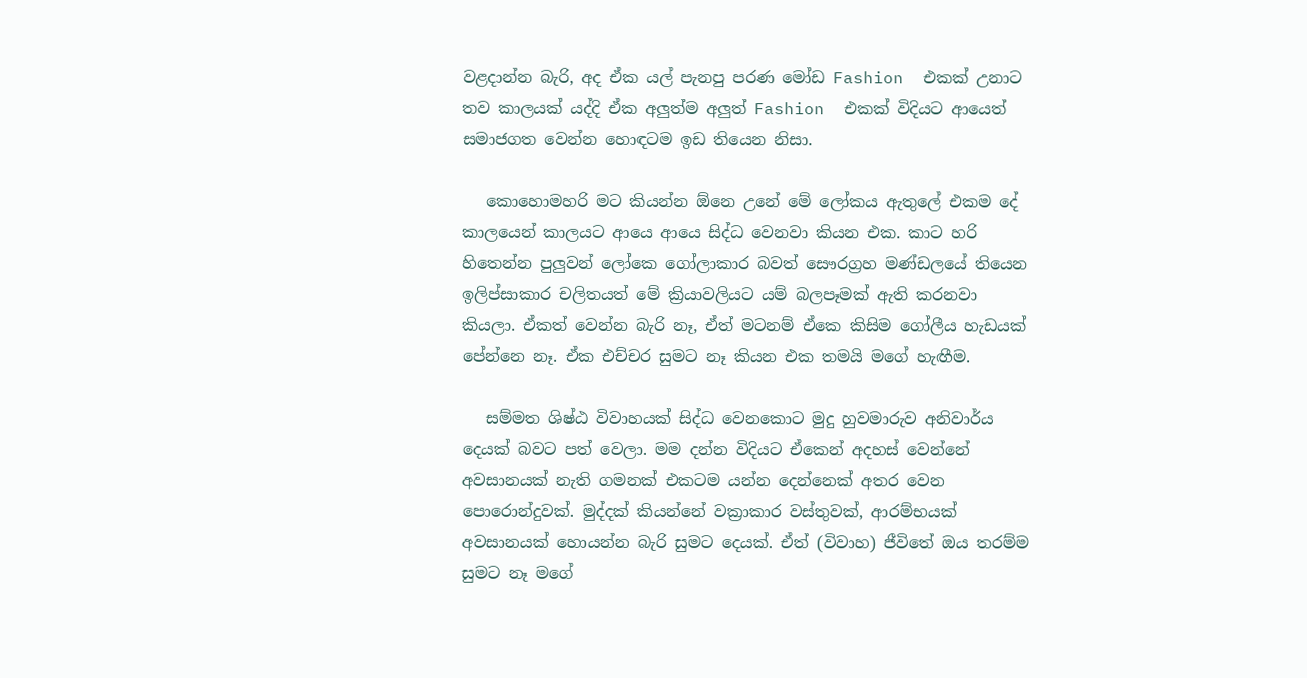වළදාන්න බැරි, අද ඒක යල් පැනපු පරණ මෝඩ Fashion  එකක් උනාට තව කාලයක් යද්දි ඒක අලුත්ම අලුත් Fashion  එකක් විදියට ආයෙත් සමාජගත වෙන්න හොඳටම ඉඩ තියෙන නිසා.

   කොහොමහරි මට කියන්න ඕනෙ උනේ මේ ලෝකය ඇතුලේ එකම දේ කාලයෙන් කාලයට ආයෙ ආයෙ සිද්ධ වෙනවා කියන එක. කාට හරි හිතෙන්න පුලුවන් ලෝකෙ ගෝලාකාර බවත් සෞරග්‍රහ මණ්ඩලයේ තියෙන ඉලිප්සාකාර චලිතයත් මේ ක්‍රියාවලියට යම් බලපෑමක් ඇති කරනවා කියලා. ඒකත් වෙන්න බැරි නෑ, ඒත් මටනම් ඒකෙ කිසිම ගෝලීය හැඩයක් පේන්නෙ නෑ. ඒක එච්චර සුමට නෑ කියන එක තමයි මගේ හැඟීම.

   සම්මත ශිෂ්ඨ විවාහයක් සිද්ධ වෙනකොට මුදු හුවමාරුව අනිවාර්ය දෙයක් බවට පත් වෙලා. මම දන්න විදියට ඒකෙන් අදහස් වෙන්නේ අවසානයක් නැති ගමනක් එකටම යන්න දෙන්නෙක් අතර වෙන පොරොන්දුවක්. මුද්දක් කියන්නේ වක්‍රාකාර වස්තුවක්, ආරම්භයක් අවසානයක් හොයන්න බැරි සුමට දෙයක්. ඒත් (විවාහ) ජීවිතේ ඔය තරම්ම සුමට නෑ මගේ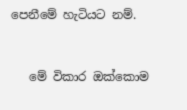පෙනීමේ හැටියට නම්.


   මේ විකාර ඔක්කොම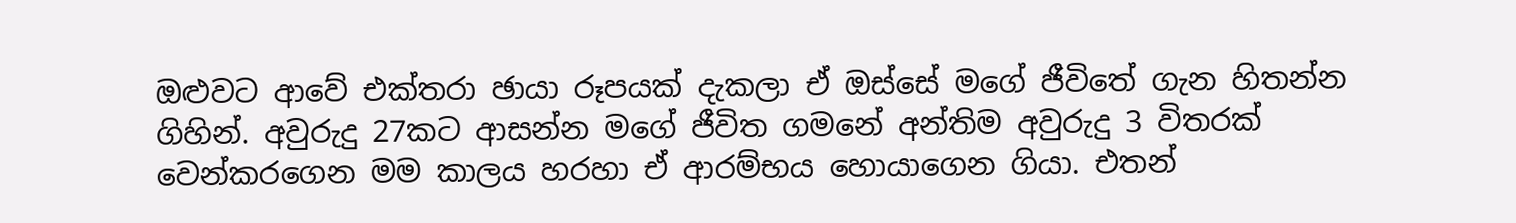ඔළුවට ආවේ එක්තරා ඡායා රූපයක් දැකලා ඒ ඔස්සේ මගේ ජීවිතේ ගැන හිතන්න ගිහින්. අවුරුදු 27කට ආසන්න මගේ ජීවිත ගමනේ අන්තිම අවුරුදු 3 විතරක් වෙන්කරගෙන මම කාලය හරහා ඒ ආරම්භය හොයාගෙන ගියා. එතන්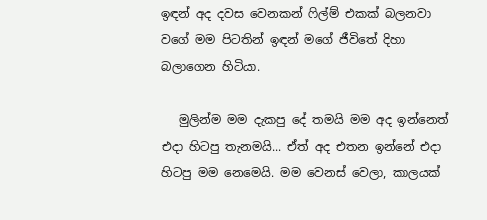ඉඳන් අද දවස වෙනකන් ෆිල්ම් එකක් බලනවා වගේ මම පිටතින් ඉඳන් මගේ ජීවිතේ දිහා බලාගෙන හිටියා.

   මුලින්ම මම දැකපු දේ තමයි මම අද ඉන්නෙත් එදා හිටපු තැනමයි... ඒත් අද එතන ඉන්නේ එදා හිටපු මම නෙමෙයි. මම වෙනස් වෙලා, කාලයක්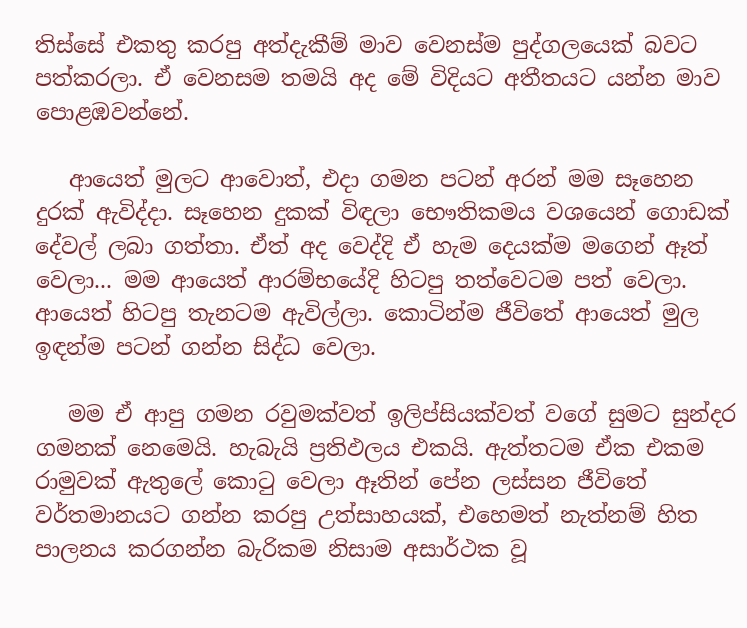තිස්සේ එකතු කරපු අත්දැකීම් මාව වෙනස්ම පුද්ගලයෙක් බවට පත්කරලා. ඒ වෙනසම තමයි අද මේ විදියට අතීතයට යන්න මාව පොළඹවන්නේ.

   ආයෙත් මුලට ආවොත්, එදා ගමන පටන් අරන් මම සෑහෙන දුරක් ඇවිද්දා. සෑහෙන දුකක් විඳලා භෞතිකමය වශයෙන් ගොඩක් දේවල් ලබා ගත්තා. ඒත් අද වෙද්දි ඒ හැම දෙයක්ම මගෙන් ඈත් වෙලා... මම ආයෙත් ආරම්භයේදි හිටපු තත්වෙටම පත් වෙලා. ආයෙත් හිටපු තැනටම ඇවිල්ලා. කොටින්ම ජීවිතේ ආයෙත් මුල ඉඳන්ම පටන් ගන්න සිද්ධ වෙලා.

   මම ඒ ආපු ගමන රවුමක්වත් ඉලිප්සියක්වත් වගේ සුමට සුන්දර ගමනක් නෙමෙයි. හැබැයි ප්‍රතිඵලය එකයි. ඇත්තටම ඒක එකම රාමුවක් ඇතුලේ කොටු වෙලා ඈතින් පේන ලස්සන ජීවිතේ වර්තමානයට ගන්න කරපු උත්සාහයක්, එහෙමත් නැත්නම් හිත පාලනය කරගන්න බැරිකම නිසාම අසාර්ථක වූ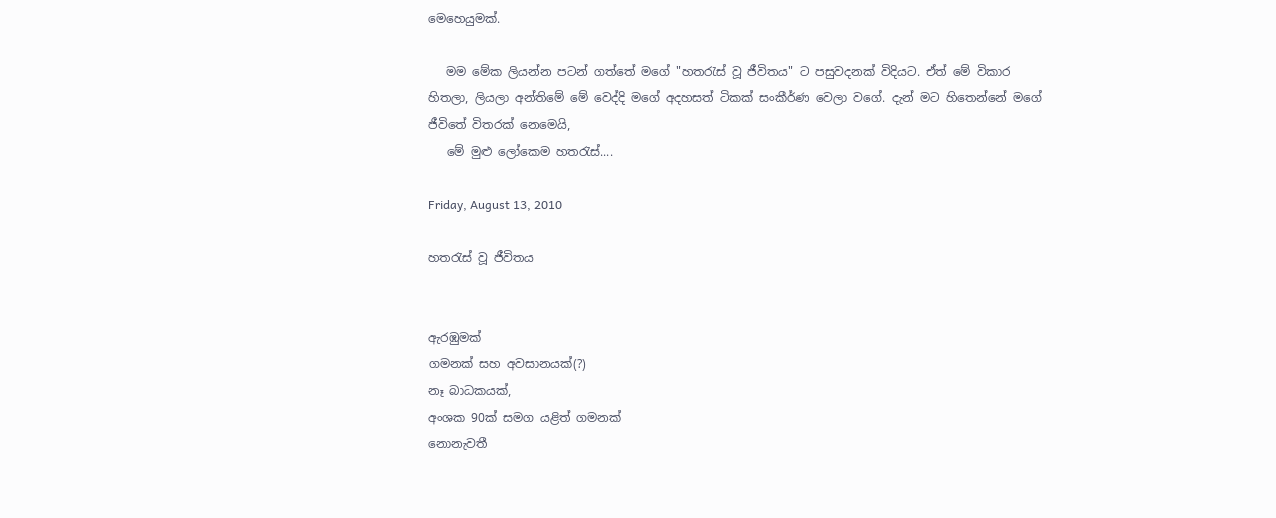මෙහෙයුමක්.

   මම මේක ලියන්න පටන් ගත්තේ මගේ "හතරැස් වූ ජීවිතය" ට පසුවදනක් විදියට. ඒත් මේ විකාර හිතලා, ලියලා අන්තිමේ මේ වෙද්දි මගේ අදහසත් ටිකක් සංකීර්ණ වෙලා වගේ. දැන් මට හිතෙන්නේ මගේ ජීවිතේ විතරක් නෙමෙයි,
   මේ මුළු ලෝකෙම හතරැස්....

Friday, August 13, 2010

හතරැස් වූ ජීවිතය


ඇරඹුමක්
ගමනක් සහ අවසානයක්(?)
නෑ බාධකයක්,
අංශක 90ක් සමග යළිත් ගමනක්
නොනැවතී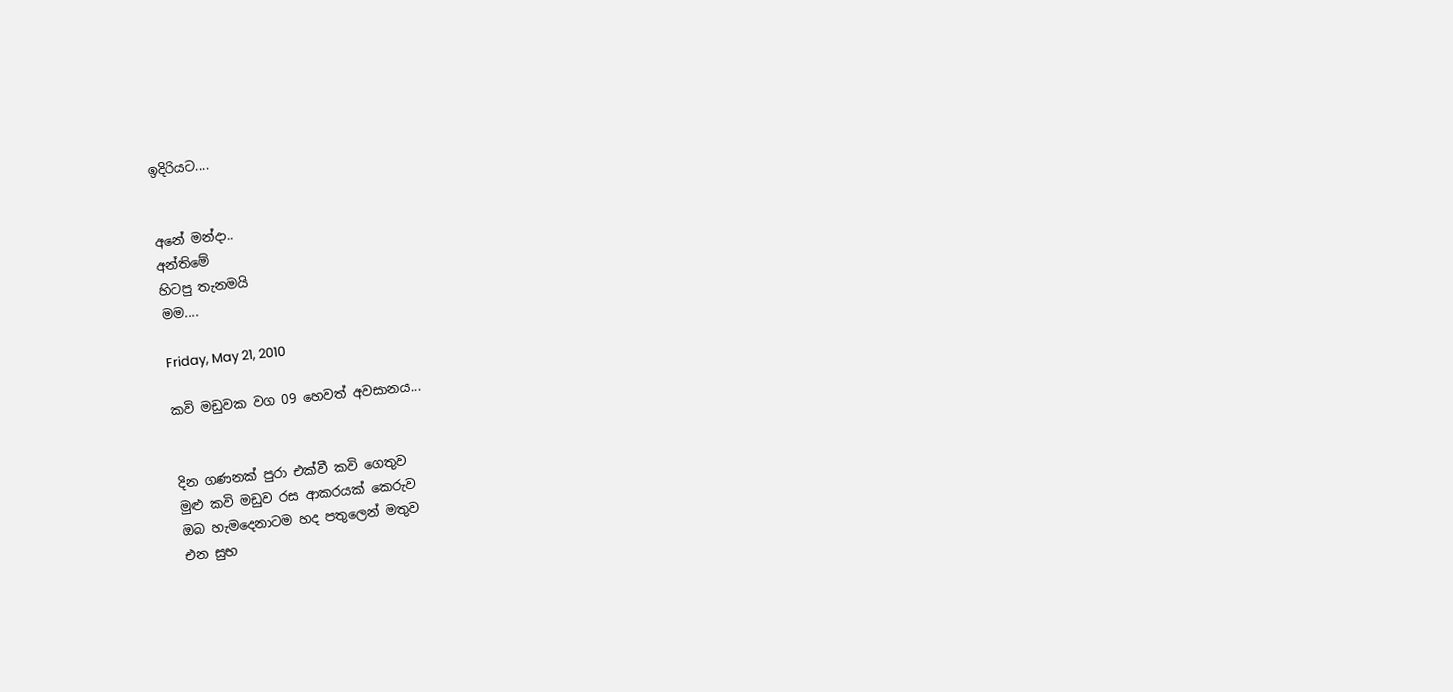ඉදිරියට....


අනේ මන්දා..
අන්තිමේ
හිටපු තැනමයි
මම....

Friday, May 21, 2010

කවි මඩුවක වග 09 හෙවත් අවසානය...


දින ගණනක් පුරා එක්වී කවි ගෙතුව
මුළු කවි මඩුව රස ආකරයක් කෙරුව
ඔබ හැමදෙනාටම හද පතුලෙන් මතුව
එන සුභ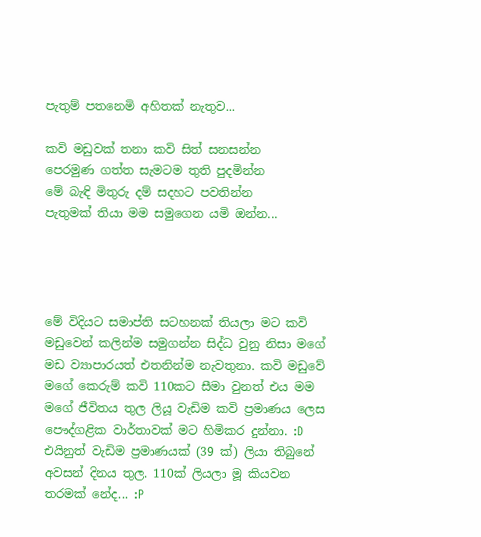පැතුම් පතනෙමි අහිතක් නැතුව...

කවි මඩුවක් තනා කවි සිත් සනසන්න
පෙරමුණ ගත්ත සැමටම තුති පුදමින්න
මේ බැඳි මිතුරු දම් සදහට පවතින්න
පැතුමක් තියා මම සමුගෙන යමි ඔන්න...




මේ විදියට සමාප්ති සටහනක් තියලා මට කවි මඩුවෙන් කලින්ම සමුගන්න සිද්ධ වුනු නිසා මගේ මඩ ව්‍යාපාරයත් එතනින්ම නැවතුනා. කවි මඩුවේ මගේ කෙරුම් කවි 110කට සීමා වුනත් එය මම මගේ ජීවිතය තුල ලියූ වැඩිම කවි ප්‍රමාණය ලෙස පෞද්ගළික වාර්තාවක් මට හිමිකර දුන්නා. :D එයිනුත් වැඩිම ප්‍රමාණයක් (39 ක්) ලියා තිබුනේ අවසන් දිනය තුල. 110ක් ලියලා මූ කියවන තරමක් නේද... :P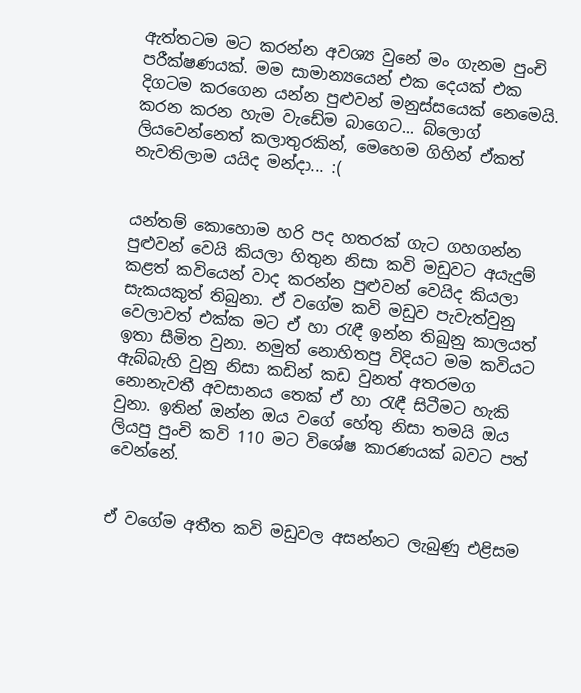ඇත්තටම මට කරන්න අවශ්‍ය වුනේ මං ගැනම පුංචි පරීක්ෂණයක්. මම සාමාන්‍යයෙන් එක දෙයක් එක දිගටම කරගෙන යන්න පුළුවන් මනුස්සයෙක් නෙමෙයි. කරන කරන හැම වැඩේම බාගෙට... බ්ලොග් ලියවෙන්නෙත් කලාතුරකින්, මෙහෙම ගිහින් ඒකත් නැවතිලාම යයිද මන්දා... :(


යන්තම් කොහොම හරි පද හතරක් ගැට ගහගන්න පුළුවන් වෙයි කියලා හිතුන නිසා කවි මඩුවට අයැදුම් කළත් කවියෙන් වාද කරන්න පුළුවන් වෙයිද කියලා සැකයකුත් තිබුනා. ඒ වගේම කවි මඩුව පැවැත්වුනු වෙලාවත් එක්ක මට ඒ හා රැඳී ඉන්න තිබුනු කාලයත් ඉතා සීමිත වුනා. නමුත් නොහිතපු විදියට මම කවියට ඇබ්බැහි වුනු නිසා කඩින් කඩ වුනත් අතරමග නොනැවතී අවසානය තෙක් ඒ හා රැඳී සිටීමට හැකි වුනා. ඉතින් ඔන්න ඔය වගේ හේතු නිසා තමයි ඔය ලියපු පුංචි කවි 110 මට විශේෂ කාරණයක් බවට පත් වෙන්නේ.


ඒ වගේම අතීත කවි මඩුවල අසන්නට ලැබුණු එළිසම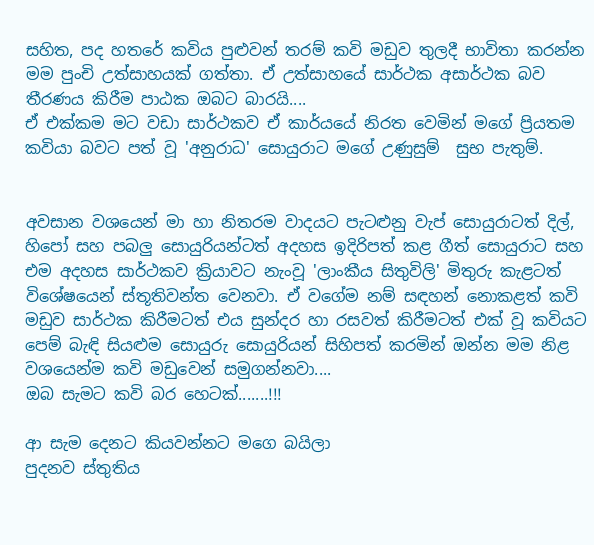සහිත, පද හතරේ කවිය පුළුවන් තරම් කවි මඩුව තුලදී භාවිතා කරන්න මම පුංචි උත්සාහයක් ගත්තා. ඒ උත්සාහයේ සාර්ථක අසාර්ථක බව තීරණය කිරීම පාඨක ඔබට බාරයි....
ඒ එක්කම මට වඩා සාර්ථකව ඒ කාර්යයේ නිරත වෙමින් මගේ ප්‍රියතම කවියා බවට පත් වූ 'අනුරාධ' සොයුරාට මගේ උණුසුම්  සුභ පැතුම්.


අවසාන වශයෙන් මා හා නිතරම වාදයට පැටළුනු වැප් සොයුරාටත් දිල්, හිපෝ සහ පබලු සොයුරියන්ටත් අදහස ඉදිරිපත් කළ ගීත් සොයුරාට සහ එම අදහස සාර්ථකව ක්‍රියාවට නැංවූ 'ලාංකීය සිතුවිලි' මිතුරු කැළටත් විශේෂයෙන් ස්තූතිවන්ත වෙනවා. ඒ වගේම නම් සඳහන් නොකළත් කවි මඩුව සාර්ථක කිරීමටත් එය සුන්දර හා රසවත් කිරීමටත් එක් වූ කවියට පෙම් බැඳි සියළුම සොයුරු සොයුරියන් සිහිපත් කරමින් ඔන්න මම නිළ වශයෙන්ම කවි මඩුවෙන් සමුගන්නවා....
ඔබ සැමට කවි බර හෙටක්.......!!!

ආ සැම දෙනට කියවන්නට මගෙ බයිලා
පුදනව ස්තුතිය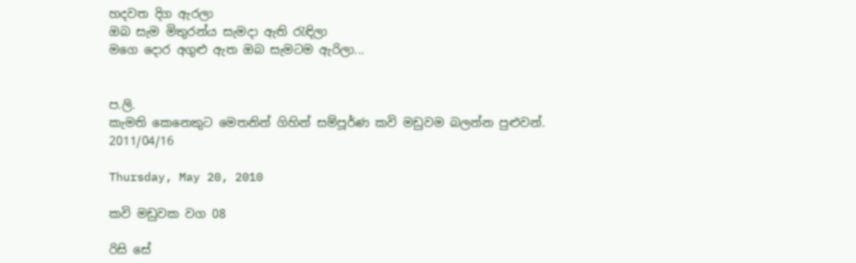හදවත දිග ඇරලා
ඔබ සැම මිතුරන්ය සැමදා ඇති රැඳිලා
මගෙ දොර අගුළු ඇත ඔබ සැමටම ඇරිලා...


ප.ලි.
කැමති කෙනෙකුට මෙතනින් ගිහින් සම්පූර්ණ කවි මඩුවම බලන්න පුළුවන්.
2011/04/16

Thursday, May 20, 2010

කවි මඩුවක වග 08

රිසි සේ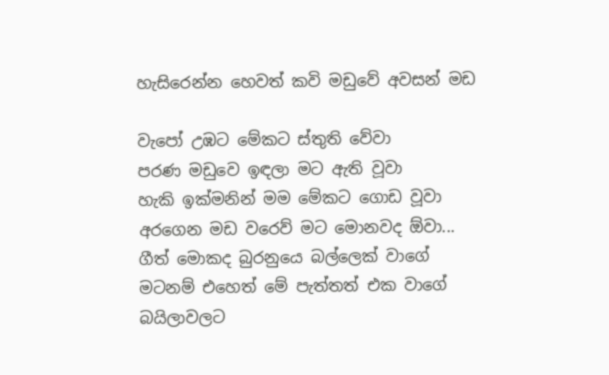හැසිරෙන්න හෙවත් කවි මඩුවේ අවසන් මඩ

වැපෝ උඹට මේකට ස්තුති වේවා
පරණ මඩුවෙ ඉඳලා මට ඇති වූවා
හැකි ඉක්මනින් මම මේකට ගොඩ වූවා
අරගෙන මඩ වරෙව් මට මොනවද ඕවා...
ගීත් මොකද බුරනුයෙ බල්ලෙක් වාගේ
මටනම් එහෙත් මේ පැත්තත් එක වාගේ
බයිලාවලට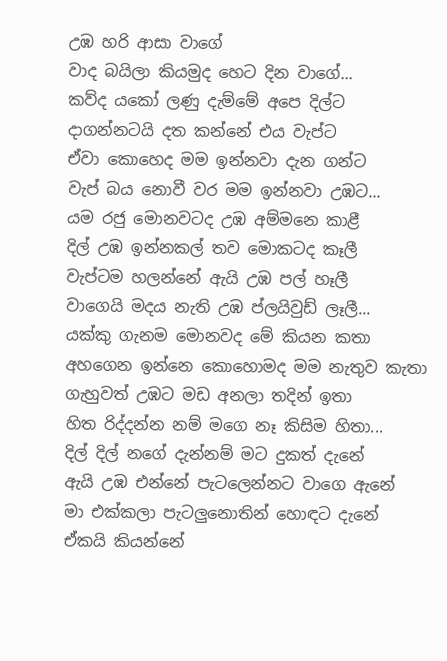උඹ හරි ආසා වාගේ
වාද බයිලා කියමුද හෙට දින වාගේ...
කව්ද යකෝ ලණු දැම්මේ අපෙ දිල්ට
දාගන්නටයි දත කන්නේ එය වැප්ට
ඒවා කොහෙද මම ඉන්නවා දැන ගන්ට
වැප් බය නොවී වර මම ඉන්නවා උඹට...
යම රජු මොනවටද උඹ අම්මනෙ කාළී
දිල් උඹ ඉන්නකල් තව මොකටද කෑලී
වැප්ටම හලන්නේ ඇයි උඹ පල් හෑලී
වාගෙයි මදය නැති උඹ ප්ලයිවුඩ් ලෑලී...
යක්කු ගැනම මොනවද මේ කියන කතා
අහගෙන ඉන්නෙ කොහොමද මම නැතුව කැතා
ගැහුවත් උඹට මඩ අනලා තදින් ඉතා
හිත රිද්දන්න නම් මගෙ නෑ කිසිම හිතා...
දිල් දිල් නගේ දැන්නම් මට දුකත් දැනේ
ඇයි උඹ එන්නේ පැටලෙන්නට වාගෙ ඇනේ
මා එක්කලා පැටලුනොතින් හොඳට දැනේ
ඒකයි කියන්නේ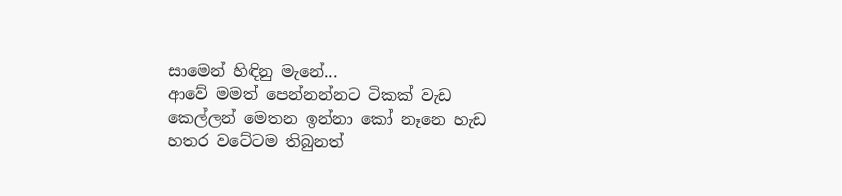සාමෙන් හිඳිනු මැනේ...
ආවේ මමත් පෙන්නන්නට ටිකක් වැඩ
කෙල්ලන් මෙතන ඉන්නා කෝ නෑනෙ හැඩ
හතර වටේටම තිබුනත්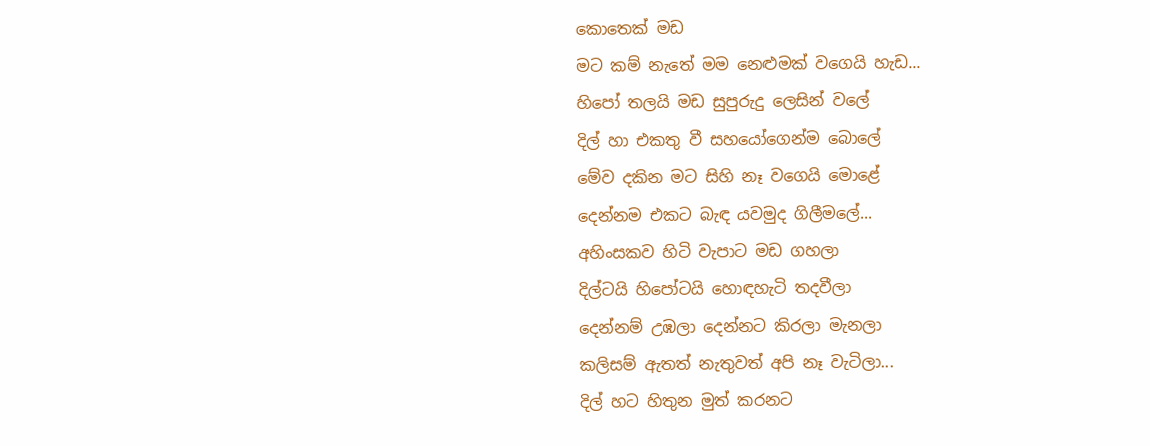කොතෙක් මඩ
මට කම් නැතේ මම නෙළුමක් වගෙයි හැඩ...
හිපෝ තලයි මඩ සුපුරුදු ලෙසින් වලේ
දිල් හා එකතු වී සහයෝගෙන්ම බොලේ
මේව දකින මට සිහි නෑ වගෙයි මොළේ
දෙන්නම එකට බැඳ යවමුද ගිලීමලේ...
අහිංසකව හිටි වැපාට මඩ ගහලා
දිල්ටයි හිපෝටයි හොඳහැටි තදවීලා
දෙන්නම් උඹලා දෙන්නට කිරලා මැනලා
කලිසම් ඇතත් නැතුවත් අපි නෑ වැටිලා...
දිල් හට හිතුන මුත් කරනට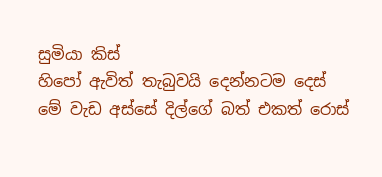සුමියා කිස්
හිපෝ ඇවිත් තැබුවයි දෙන්නටම දෙස්
මේ වැඩ අස්සේ දිල්ගේ බත් එකත් රොස්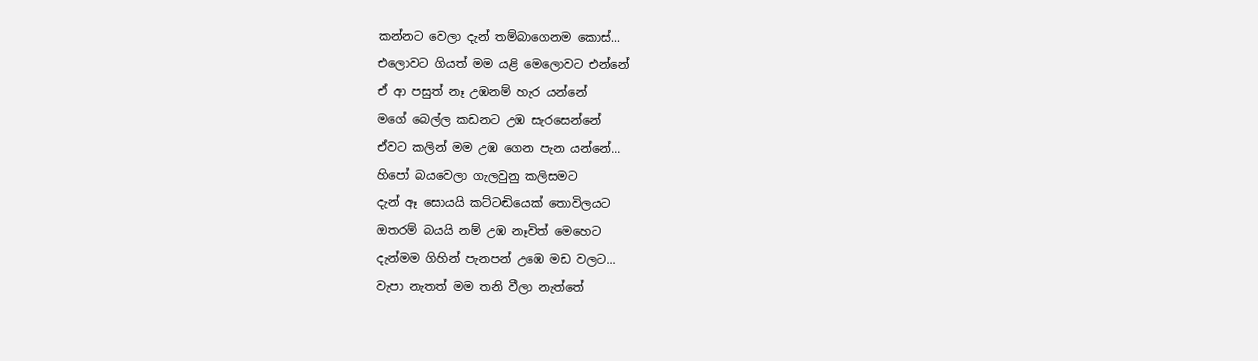කන්නට වෙලා දැන් තම්බාගෙනම කොස්...
එලොවට ගියත් මම යළි මෙලොවට එන්නේ
ඒ ආ පසුත් නෑ උඹනම් හැර යන්නේ
මගේ බෙල්ල කඩනට උඹ සැරසෙන්නේ
ඒවට කලින් මම උඹ ගෙන පැන යන්නේ...
හිපෝ බයවෙලා ගැලවුනු කලිසමට
දැන් ඈ සොයයි කට්ටඬියෙක් තොවිලයට
ඔතරම් බයයි නම් උඹ නෑවිත් මෙහෙට
දැන්මම ගිහින් පැනපන් උඹෙ මඩ වලට...
වැපා නැතත් මම තනි වීලා නැත්තේ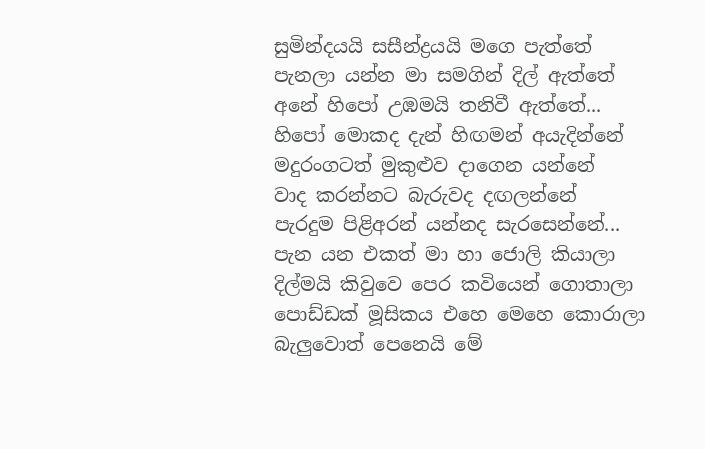සුමින්දයයි සසීන්ද්‍රයයි මගෙ පැත්තේ
පැනලා යන්න මා සමගින් දිල් ඇත්තේ
අනේ හිපෝ උඹමයි තනිවී ඇත්තේ...
හිපෝ මොකද දැන් හිඟමන් අයැදින්නේ
මදුරංගටත් මුකුළුව දාගෙන යන්නේ
වාද කරන්නට බැරුවද දඟලන්නේ
පැරදුම පිළිඅරන් යන්නද සැරසෙන්නේ...
පැන යන එකත් මා හා ජොලි කියාලා
දිල්මයි කිවුවෙ පෙර කවියෙන් ගොතාලා
පොඩ්ඩක් මූසිකය එහෙ මෙහෙ කොරාලා
බැලුවොත් පෙනෙයි මේ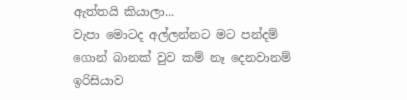ඇත්තයි කියාලා...
වැපා මොටද අල්ලන්නට මට පන්දම්
ගොන් බානක් වුව කම් නෑ දෙනවානම්
ඉරිසියාව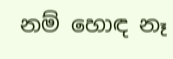නම් හොඳ නෑ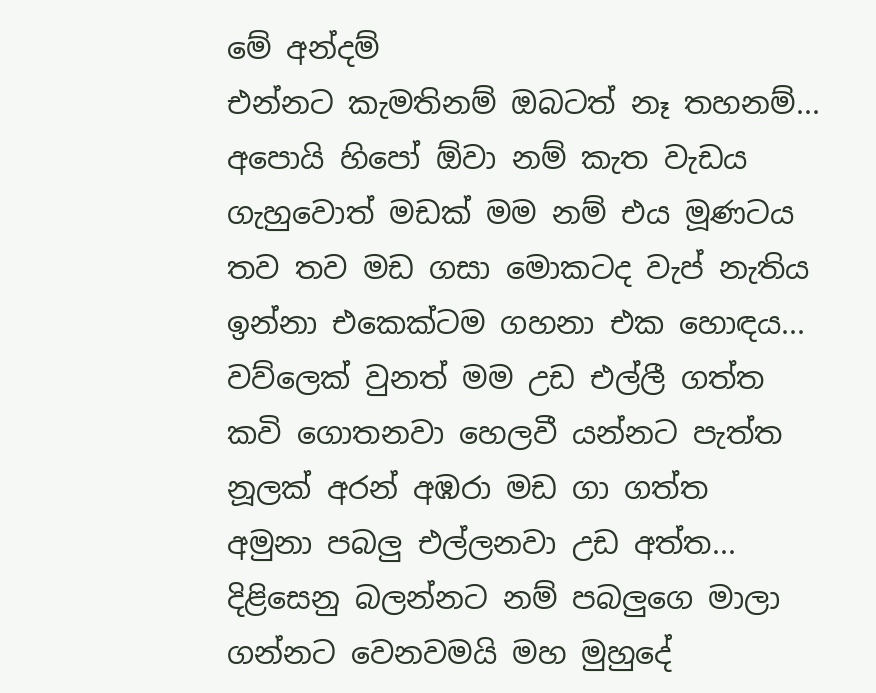මේ අන්දම්
එන්නට කැමතිනම් ඔබටත් නෑ තහනම්...
අපොයි හිපෝ ඕවා නම් කැත වැඩය
ගැහුවොත් මඩක් මම නම් එය මූණටය
තව තව මඩ ගසා මොකටද වැප් නැතිය
ඉන්නා එකෙක්ටම ගහනා එක හොඳය...
වව්ලෙක් වුනත් මම උඩ එල්ලී ගත්ත
කවි ගොතනවා හෙලවී යන්නට පැත්ත
නූලක් අරන් අඹරා මඩ ගා ගත්ත
අමුනා පබලු එල්ලනවා උඩ අත්ත...
දිළිසෙනු බලන්නට නම් පබලුගෙ මාලා
ගන්නට වෙනවමයි මහ මුහුදේ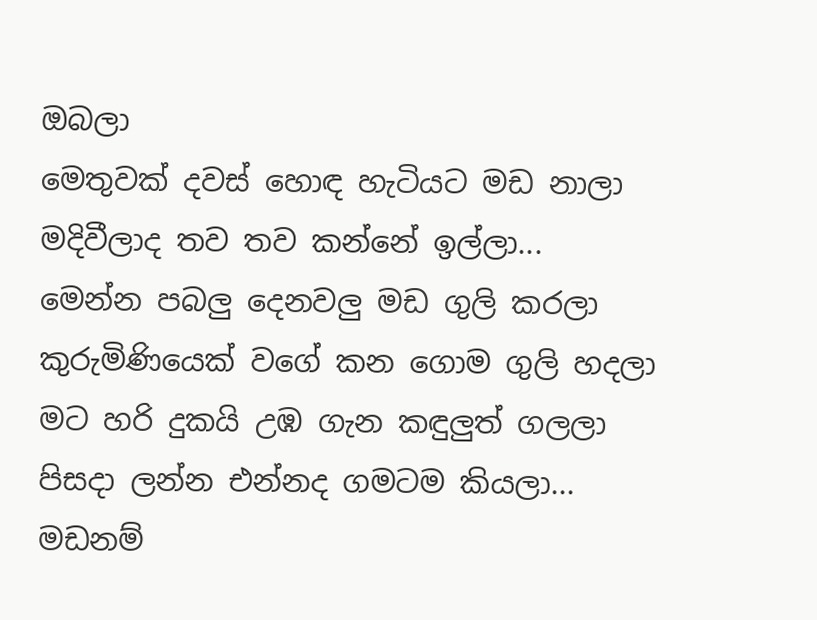ඔබලා
මෙතුවක් දවස් හොඳ හැටියට මඩ නාලා
මදිවීලාද තව තව කන්නේ ඉල්ලා...
මෙන්න පබලු දෙනවලු මඩ ගුලි කරලා
කුරුමිණියෙක් වගේ කන ගොම ගුලි හදලා
මට හරි දුකයි උඹ ගැන කඳුලුත් ගලලා
පිසදා ලන්න එන්නද ගමටම කියලා...
මඩනම්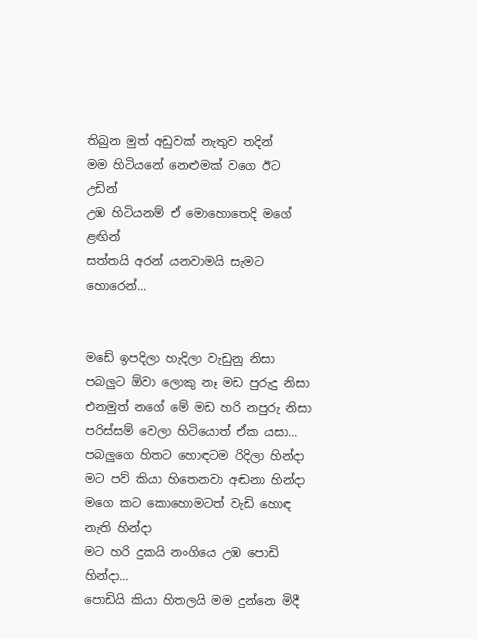තිබුන මුත් අඩුවක් නැතුව තදින්
මම හිටියනේ නෙළුමක් වගෙ ඊට උඩින්
උඹ හිටියනම් ඒ මොහොතෙදි මගේ ළඟින්
සත්තයි අරන් යනවාමයි සැමට හොරෙන්...


මඩේ ඉපදිලා හැදිලා වැඩුනු නිසා
පබලුට ඕවා ලොකු නෑ මඩ පුරුදු නිසා
එනමුත් නගේ මේ මඩ හරි නපුරු නිසා
පරිස්සම් වෙලා හිටියොත් ඒක යසා...
පබලුගෙ හිතට හොඳටම රිදිලා හින්දා
මට පව් කියා හිතෙනවා අඬනා හින්දා
මගෙ කට කොහොමටත් වැඩි හොඳ නැති හින්දා
මට හරි දුකයි නංගියෙ උඹ පොඩි හින්දා...
පොඩියි කියා හිතලයි මම දුන්නෙ මිදී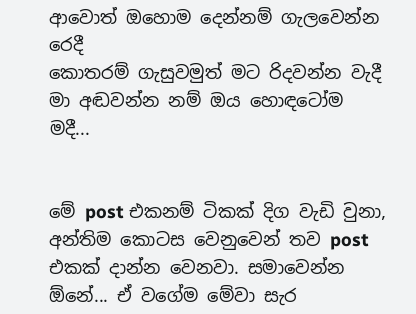ආවොත් ඔහොම දෙන්නම් ගැලවෙන්න රෙදී
කොතරම් ගැසුවමුත් මට රිදවන්න වැදී
මා අඬවන්න නම් ඔය හොඳටෝම මදී...


මේ post එකනම් ටිකක් දිග වැඩි වුනා, අන්තිම කොටස වෙනුවෙන් තව post එකක් දාන්න වෙනවා. සමාවෙන්න ඕනේ... ඒ වගේම මේවා සැර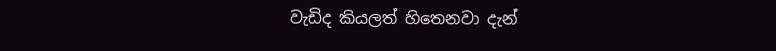වැඩිද කියලත් හිතෙනවා දැන්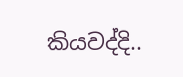කියවද්දි..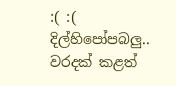:( :(  දිල්හිපෝපබලු.. වරදක් කළත්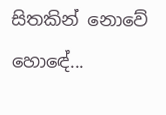සිතකින් නොවේ හොඳේ...